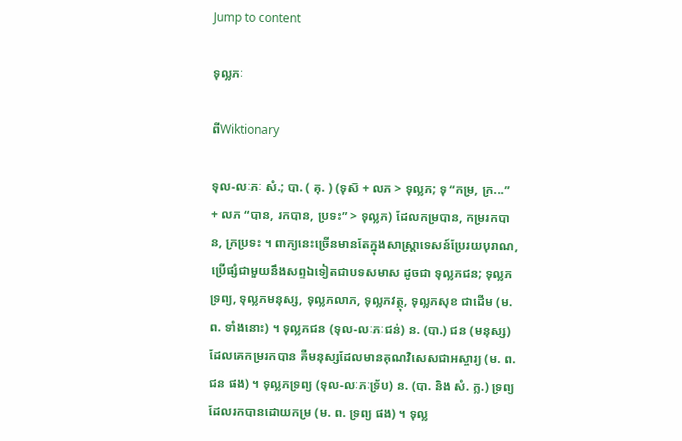Jump to content

ទុល្លភៈ

ពីWiktionary

ទុល-លៈភៈ សំ.; បា. ( គុ. ) (ទុស៑ + លភ > ទុល្លភ; ទុ “កម្រ, ក្រ...” + លភ “បាន, រកបាន, ប្រទះ” > ទុល្លភ) ដែលកម្របាន, កម្ររកបាន, ក្រប្រទះ ។ ពាក្យនេះច្រើនមានតែក្នុងសាស្ត្រាទេសន៍ប្រែរយបុរាណ, ប្រើផ្សំជាមួយនឹងសព្ទឯទៀតជាបទសមាស ដូចជា ទុល្លភជន; ទុល្លភទ្រព្យ, ទុល្លភមនុស្ស, ទុល្លភលាភ, ទុល្លភវត្ថុ, ទុល្លភសុខ ជាដើម (ម. ព. ទាំងនោះ) ។ ទុល្លភជន (ទុល-លៈភៈជន់) ន. (បា.) ជន (មនុស្ស) ដែលគេកម្ររកបាន គឺមនុស្សដែលមានគុណវិសេសជាអស្ចារ្យ (ម. ព. ជន ផង) ។ ទុល្លភទ្រព្យ (ទុល-លៈភៈទ្រ័ប) ន. (បា. និង សំ. ក្ល.) ទ្រព្យដែលរកបានដោយកម្រ (ម. ព. ទ្រព្យ ផង) ។ ទុល្ល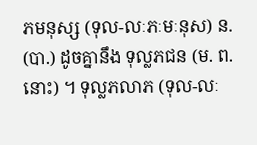ភមនុស្ស (ទុល-លៈភៈមៈនុស) ន. (បា.) ដូចគ្នានឹង ទុល្លភជន (ម. ព. នោះ) ។ ទុល្លភលាភ (ទុល-លៈ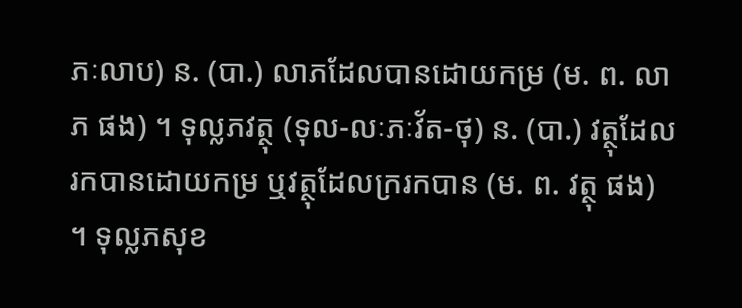ភៈលាប) ន. (បា.) លាភដែលបានដោយកម្រ (ម. ព. លាភ ផង) ។ ទុល្លភវត្ថុ (ទុល-លៈភៈវ័ត-ថុ) ន. (បា.) វត្ថុដែលរកបានដោយកម្រ ឬវត្ថុដែលក្ររកបាន (ម. ព. វត្ថុ ផង) ។ ទុល្លភសុខ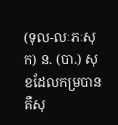(ទុល-លៈភៈសុក) ន. (បា.) សុខដែលកម្របាន គឺសុ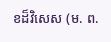ខដ៏វិសេស (ម. ព.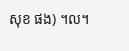សុខ ផង) ។ល។